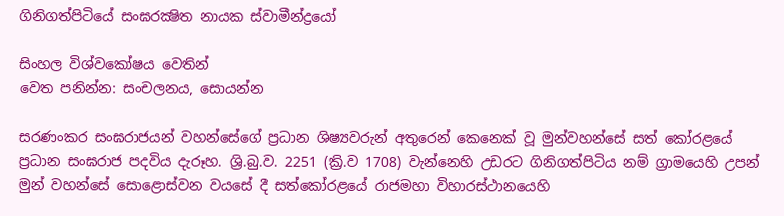ගිනිගත්පිටියේ සංඝරක්‍ෂිත නායක ස්වාමීන්ද්‍රයෝ

සිංහල විශ්වකෝෂය වෙතින්
වෙත පනින්න: සංචලනය, සොයන්න

සරණංකර සංඝරාජයන් වහන්සේගේ ප්‍රධාන ශිෂ්‍යවරුන් අතුරෙන් කෙනෙක් වූ මුන්වහන්සේ සත් කෝරළයේ ප්‍රධාන සංඝරාජ පදවිය දැරූහ. ශ්‍රි.බු.ව. 2251 (ක්‍රි.ව 1708) වැන්නෙහි උඩරට ගිනිගත්පිටිය නම් ග්‍රාමයෙහි උපන් මුන් වහන්සේ සොළොස්වන වයසේ දී සත්කෝරළයේ රාජමහා විහාරස්ථානයෙහි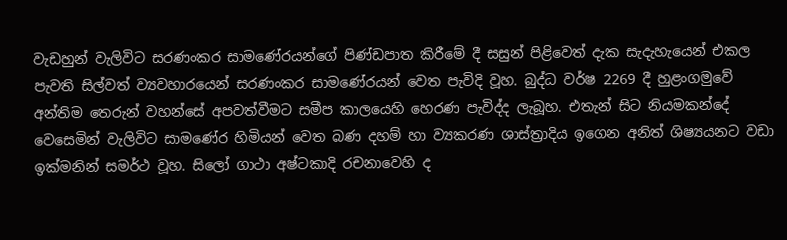වැඩහුන් වැලිවිට සරණංකර සාමණේරයන්ගේ පිණ්ඩපාත කිරීමේ දී සසුන් පිළිවෙත් දැක සැදැහැයෙන් එකල පැවති සිල්වත් ව්‍යවහාරයෙන් සරණංකර සාමණේරයන් වෙත පැවිදි වූහ. බුද්ධ වර්ෂ 2269 දී හුළංගමුවේ අන්තිම තෙරුන් වහන්සේ අපවත්වීමට සමීප කාලයෙහි හෙරණ පැවිද්ද ලැබූහ. එතැන් සිට නියමකන්දේ වෙසෙමින් වැලිවිට සාමණේර හිමියන් වෙත බණ දහම් හා ව්‍යකරණ ශාස්ත්‍රාදිය ඉගෙන අනිත් ශිෂ්‍යයනට වඩා ඉක්මනින් සමර්ථ වූහ. සිලෝ ගාථා අෂ්ටකාදි රචනාවෙහි ද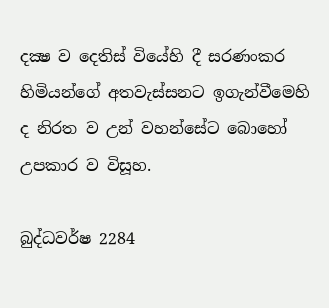දක්‍ෂ ව දෙතිස් වියේහි දී සරණංකර හිමියන්ගේ අතවැස්සනට ඉගැන්වීමෙහි ද නිරත ව උන් වහන්සේට බොහෝ උපකාර ව විසූහ.

බුද්ධවර්ෂ 2284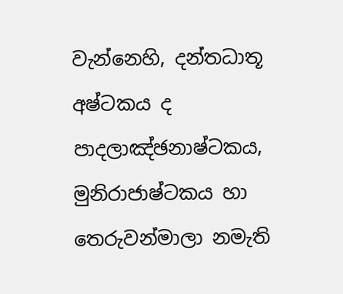වැන්නෙහි, දන්තධාතූ අෂ්ටකය ද පාදලාඤ්ඡනාෂ්ටකය, මුනිරාජාෂ්ටකය හා තෙරුවන්මාලා නමැති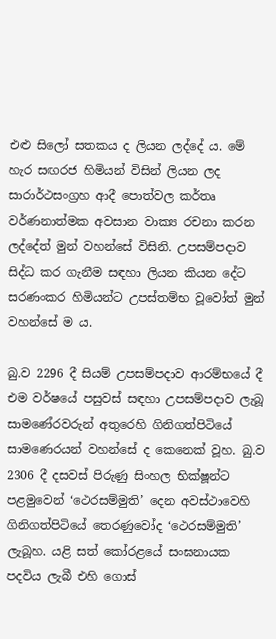එළු සිලෝ සතකය ද ලියන ලද්දේ ය. මේ හැර සඟරජ හිමියන් විසින් ලියන ලද සාරාර්ථසංග්‍රහ ආදී පොත්වල කර්තෘ වර්ණනාත්මක අවසාන වාක්‍ය රචනා කරන ලද්දේත් මුන් වහන්සේ විසිනි. උපසම්පදාව සිද්ධ කර ගැනීම සඳහා ලියන කියන දේට සරණංකර හිමියන්ට උපස්තම්භ වූවෝත් මුන් වහන්සේ ම ය.

බු.ව 2296 දී සියම් උපසම්පදාව ආරම්භයේ දී එම වර්ෂයේ පසුවස් සඳහා උපසම්පදාව ලැබූ සාමණේරවරුන් අතුරෙහි ගිනිගත්පිටියේ සාමණෙරයන් වහන්සේ ද කෙනෙක් වූහ. බු.ව 2306 දී දසවස් පිරුණු සිංහල භික්ෂූන්ට පළමුවෙන් ‘ථෙරසම්මුති’ දෙන අවස්ථාවෙහි ගිනිගත්පිටියේ තෙරණුවෝද ‘ථෙරසම්මුති’ ලැබූහ. යළි සත් කෝරළයේ සංඝනායක පදවිය ලැබී එහි ගොස්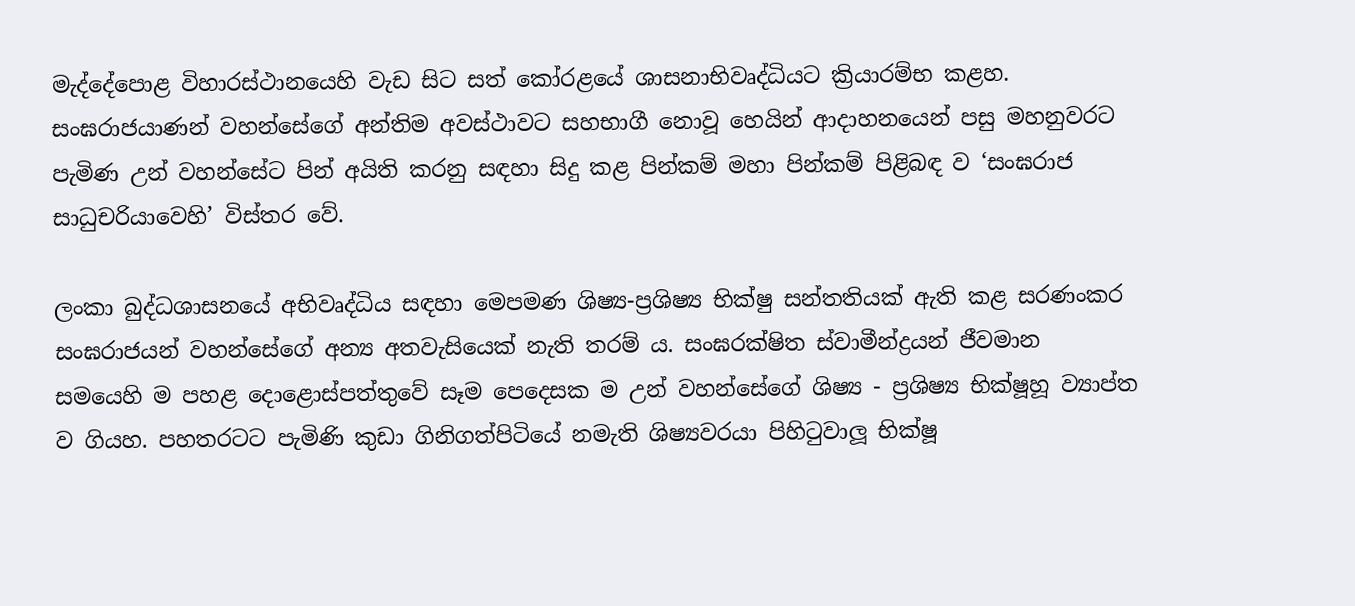මැද්දේපොළ විහාරස්ථානයෙහි වැඩ සිට සත් කෝරළයේ ශාසනාභිවෘද්ධියට ක්‍රියාරම්භ කළහ. සංඝරාජයාණන් වහන්සේගේ අන්තිම අවස්ථාවට සහභාගී නොවූ හෙයින් ආදාහනයෙන් පසු මහනුවරට පැමිණ උන් වහන්සේට පින් අයිති කරනු සඳහා සිදු කළ පින්කම් මහා පින්කම් පිළිබඳ ව ‘සංඝරාජ සාධුචරියාවෙහි’ විස්තර වේ.

ලංකා බුද්ධශාසනයේ අභිවෘද්ධිය සඳහා මෙපමණ ශිෂ්‍ය-ප්‍රශිෂ්‍ය භික්ෂු සන්තතියක් ඇති කළ සරණංකර සංඝරාජයන් වහන්සේගේ අන්‍ය අතවැසියෙක් නැති තරම් ය. සංඝරක්ෂිත ස්වාමීන්ද්‍රයන් ජීවමාන සමයෙහි ම පහළ දොළොස්පත්තුවේ සෑම පෙදෙසක ම උන් වහන්සේගේ ශිෂ්‍ය - ප්‍රශිෂ්‍ය භික්ෂූහූ ව්‍යාප්ත ව ගියහ. පහතරටට පැමිණි කුඩා ගිනිගත්පිටියේ නමැති ශිෂ්‍යවරයා පිහිටුවාලූ භික්ෂූ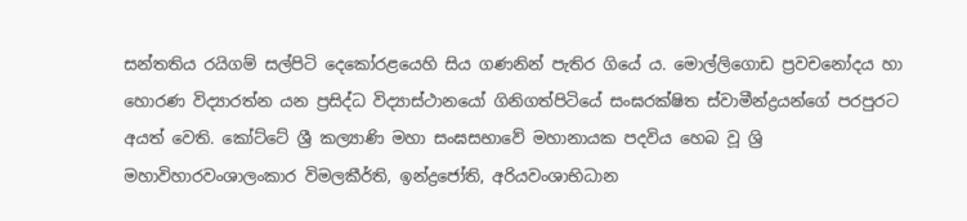සන්තතිය රයිගම් සල්පිටි දෙකෝරළයෙහි සිය ගණනින් පැතිර ගියේ ය. මොල්ලිගොඩ ප්‍රවචනෝදය හා හොරණ විද්‍යාරත්න යන ප්‍රසිද්ධ විද්‍යාස්ථානයෝ ගිනිගත්පිටියේ සංඝරක්ෂිත ස්වාමීන්ද්‍රයන්ගේ පරපුරට අයත් වෙති. කෝට්ටේ ශ්‍රී කල්‍යාණි මහා සංඝසභාවේ මහානායක පදවිය හෙබ වූ ශ්‍රි මහාවිහාරවංශාලංකාර විමලකීර්ති, ඉන්ද්‍රජෝති, අරියවංශාභිධාන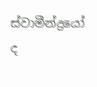ස්වාමීන්ද්‍රයෝ ද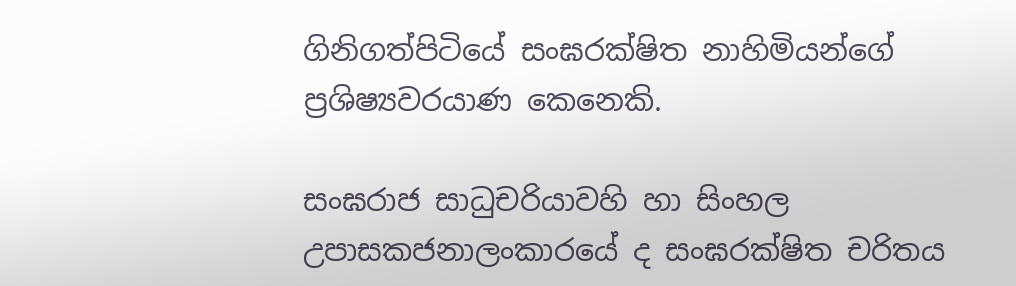ගිනිගත්පිටියේ සංඝරක්ෂිත නාහිමියන්ගේ ප්‍රශිෂ්‍යවරයාණ කෙනෙකි.

සංඝරාජ සාධුචරියාවහි හා සිංහල උපාසකජනාලංකාරයේ ද සංඝරක්ෂිත චරිතය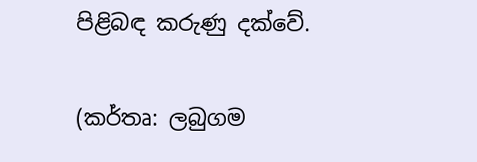පිළිබඳ කරුණු දක්වේ.

(කර්තෘ: ලබුගම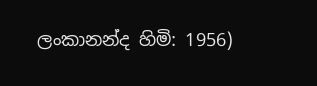ලංකානන්ද හිමි: 1956)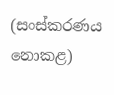(සංස්කරණය නොකළ)